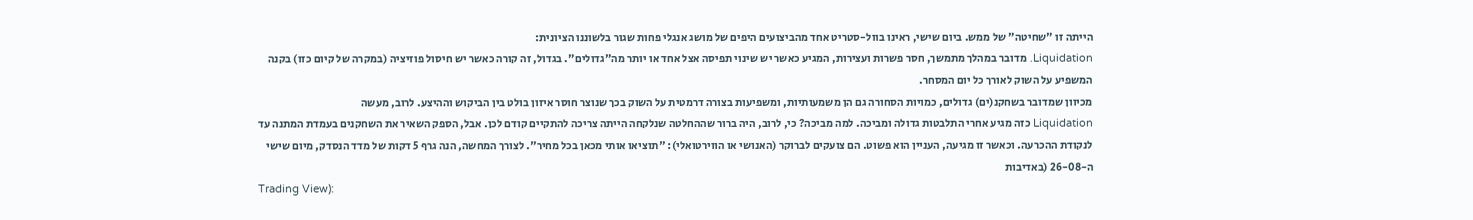הייתה זו "שחיטה" של ממש. ביום שישי, ראינו בוול-סטריט אחד מהביצועים היפים של מושג אנגלי פחות שגור בלשוננו הציונית:
Liquidation. מדובר במהלך מתמשך, חסר פשרות ועצירות, המגיע כאשר יש שינוי תפיסה אצל אחד או יותר מה"גדולים". בגדול, זה קורה כאשר יש חיסול פוזיציה (במקרה של קיום כזו) בקנה המשפיע על השוק לאורך כל יום המסחר.
מכיוון שמדובר בשחקנ(ים) גדולים, כמויות הסחורה גם הן משמעותיות, ומשפיעות בצורה דרמטית על השוק בכך שנוצר חוסר איזון בולט בין הביקוש וההיצע. לרוב, מעשה
Liquidation כזה מגיע אחרי התלבטות גדולה ומביכה. למה מביכה? כי, לרוב, היה ברור שההחלטה שנלקחה הייתה צריכה להתקיים קודם לכן. אבל, הספק השאיר את השחקנים בעמדת המתנה עד לנקודת ההכרעה. וכאשר זו מגיעה, העניין הוא פשוט. הם צועקים לברוקר (האנושי או הווירטואלי): "תוציאו אותי מכאן בכל מחיר". לצורך המחשה, הנה גרף 5 דקות של מדד הנסדק, מיום שישי ה-26-08 (באדיבות
Trading View):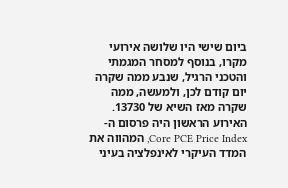ביום שישי היו שלושה אירועי מקרו, בנוסף למסחר המגמתי והטכני הרגיל, שנבע ממה שקרה יום קודם לכן, ולמעשה, ממה שקרה מאז השיא של 13730. האירוע הראשון היה פרסום ה-
Core PCE Price Index, המהווה את המדד העיקרי לאינפלציה בעיני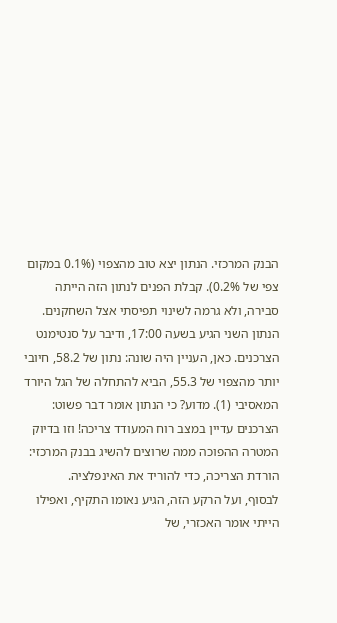הבנק המרכזי. הנתון יצא טוב מהצפוי (0.1% במקום צפי של 0.2%). קבלת הפנים לנתון הזה הייתה סבירה, ולא גרמה לשינוי תפיסתי אצל השחקנים.
הנתון השני הגיע בשעה 17:00, ודיבר על סנטימנט הצרכנים. כאן, העניין היה שונה: נתון של 58.2, חיובי יותר מהצפוי של 55.3, הביא להתחלה של הגל היורד המאסיבי (1). מדוע? כי הנתון אומר דבר פשוט: הצרכנים עדיין במצב רוח המעודד צריכה! וזו בדיוק המטרה ההפוכה ממה שרוצים להשיג בבנק המרכזי: הורדת הצריכה, כדי להוריד את האינפלציה.
לבסוף, ועל הרקע הזה, הגיע נאומו התקיף, ואפילו הייתי אומר האכזרי, של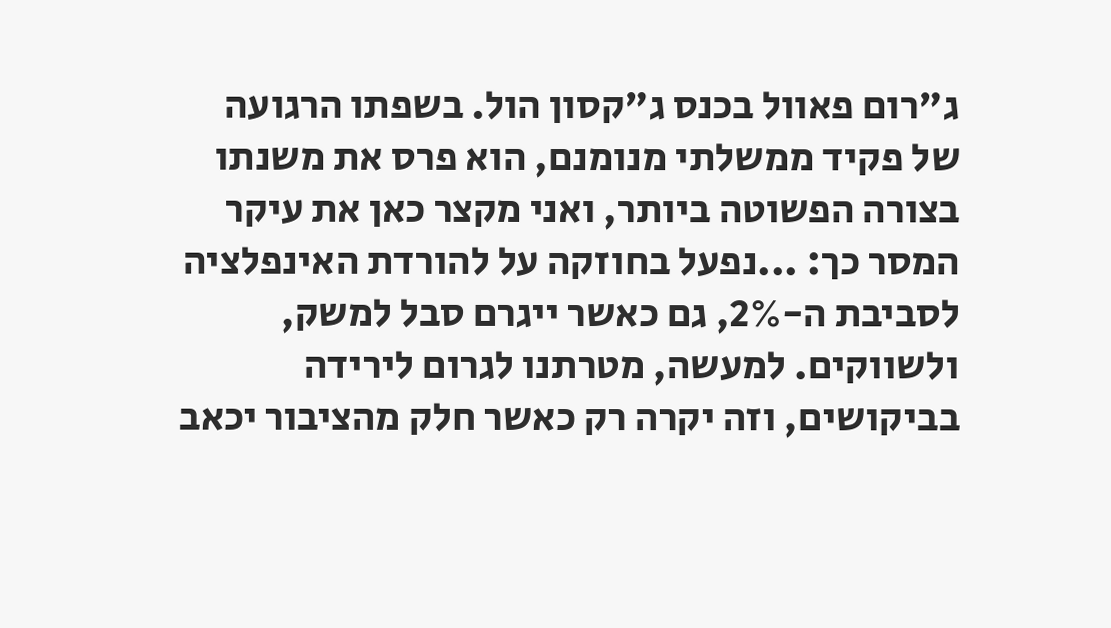ג"רום פאוול בכנס ג"קסון הול. בשפתו הרגועה של פקיד ממשלתי מנומנם, הוא פרס את משנתו בצורה הפשוטה ביותר, ואני מקצר כאן את עיקר המסר כך: ...נפעל בחוזקה על להורדת האינפלציה לסביבת ה-2%, גם כאשר ייגרם סבל למשק, ולשווקים. למעשה, מטרתנו לגרום לירידה בביקושים, וזה יקרה רק כאשר חלק מהציבור יכאב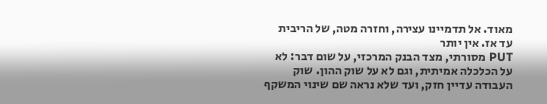מאוד. אל תדמיינו עצירה, וחזרה מטה, של הריבית עד אז. אין יותר
PUT מסורתי, מצד הבנק המרכזי, על שום דבר: לא על הכלכלה אמיתית, וגם לא על שוק ההון. שוק העבודה עדיין חזק, ועד שלא נראה שם שינוי המשקף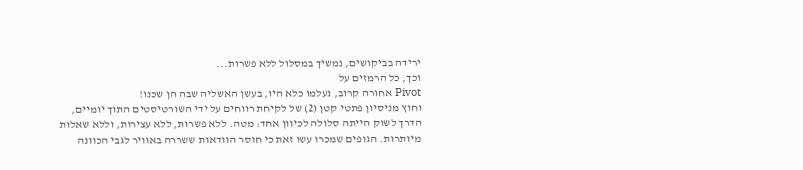ירידה בביקושים, נמשיך במסלול ללא פשרות...
וכך, כל הרמזים על
Pivot אחורה קרוב, נעלמו כלא היו, בעשן האשליה שבה הן שכנו!
וחוץ מניסיון פתטי קטן (2) של לקיחת רווחים על ידי השורטיסטים התוך יומיים, הדרך לשוק הייתה סלולה לכיוון אחד: מטה. ללא פשרות, ללא עצירות, וללא שאלות מיותרות. הגופים שמכרו עשו זאת כי חוסר הוודאות ששררה באוויר לגבי הכוונה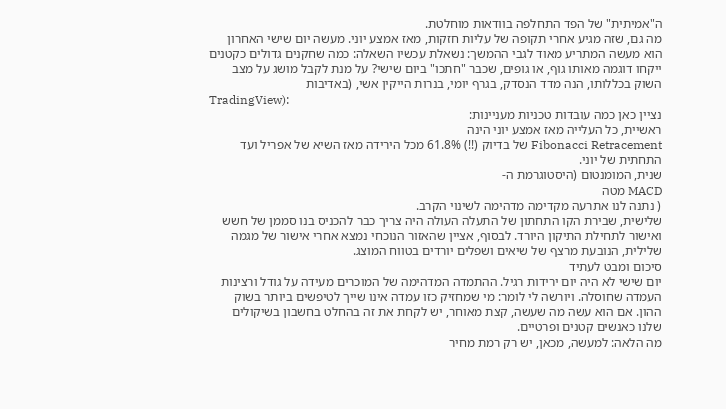ה"אמיתית" של הפד התחלפה בוודאות מוחלטת.
מה גם, שזה מגיע אחרי תקופה של עליות חזקות, מאז אמצע יוני. מעשה יום שישי האחרון הוא מעשה המתריע מאוד לגבי ההמשך: נשאלת עכשיו השאלה: כמה שחקנים גדולים כקטנים ייקחו דוגמה מאותו גוף, או גופים, שכבר "חתכו" ביום שישי? על מנת לקבל מושג על מצב השוק בכללותו, הנה מדד הנסדק, בגרף יומי, בנרות הייקין אשי, (באדיבות
TradingView):
נציין כאן כמה עובדות טכניות מעניינות:
ראשיית, כל העלייה מאז אמצע יוני הינה
Fibonacci Retracement של בדיוק (!!) 61.8% מכל הירידה מאז השיא של אפריל ועד התחתית של יוני.
שנית, המומנטום (היסטוגרמת ה-
MACD מטה
( נתנה לנו אתרעה מקדימה מדהימה לשינוי הקרב.
שלישית, שבירת הקו התחתון של התעלה העולה היה צריך כבר להכניס בנו סממן של חשש ואישור לתחילת התיקון היורד. לבסוף, אציין שהאזור הנוכחי נמצא אחרי אישור של מגמה שלילית, הנובעת מרצף של שיאים ושפלים יורדים בטווח המוצג.
סיכום ומבט לעתיד
יום שישי לא היה יום ירידות רגיל. ההתמדה המדהימה של המוכרים מעידה על גודל ורצינות העמדה שחוסלה. ויורשה לי לומר: מי שמחזיק כזו עמדה אינו שייך לטיפשים ביותר בשוק ההון. אם הוא עשה מה שעשה, קצת מאוחר, יש לקחת את זה בהחלט בחשבון בשיקולים שלנו כאנשים קטנים ופרטיים.
מה הלאה: למעשה, מכאן, יש רק רמת מחיר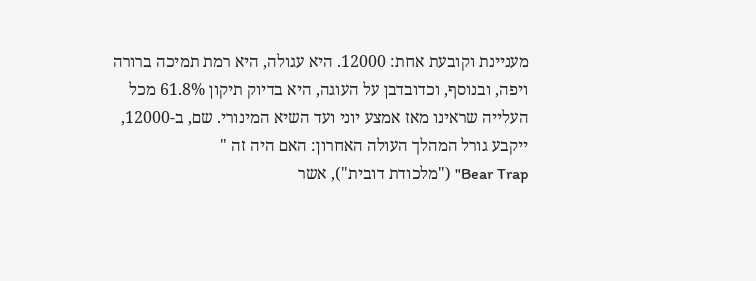מעניינת וקובעת אחת: 12000. היא עגולה, היא רמת תמיכה ברורה ויפה, ובנוסף, וכדובדבן על העוגה, היא בדיוק תיקון 61.8% מכל העלייה שראינו מאז אמצע יוני ועד השיא המינורי. שם, ב-12000, ייקבע גורל המהלך העולה האחרון: האם היה זה "
Bear Trap" ("מלכודת דובית"), אשר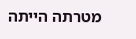מטרתה הייתה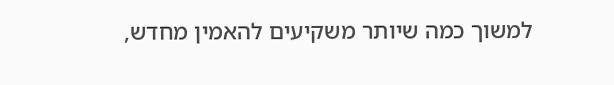למשוך כמה שיותר משקיעים להאמין מחדש,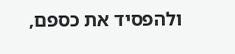ולהפסיד את כספם,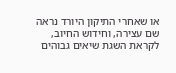או שאחרי התיקון היורד נראה שם עצירה, וחידוש החיוב, לקראת השגת שיאים גבוהים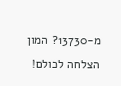מ-13730? המון הצלחה לכולם!